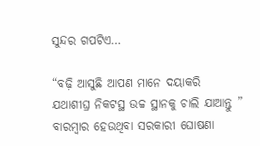ସୁନ୍ଦର ଗପଟିଏ…

“ବଢ଼ି ଆସୁଛି ଆପଣ ମାନେ ଦୟାକରି ଯଥାଶୀଘ୍ର ନିକଟସ୍ଥ ଉଚ୍ଚ ସ୍ଥାନକୁ ଚାଲି ଯାଆନ୍ତୁ ” ବାରମ୍ବାର ହେଉଥିବା ସରକାରୀ ଘୋଷଣା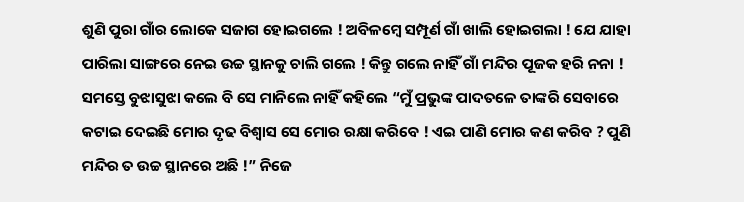ଶୁଣି ପୁରା ଗାଁର ଲୋକେ ସଜାଗ ହୋଇଗଲେ ! ଅବିଳମ୍ବେ ସମ୍ପୂର୍ଣ ଗାଁ ଖାଲି ହୋଇଗଲା ! ଯେ ଯାହା ପାରିଲା ସାଙ୍ଗରେ ନେଇ ଉଚ୍ଚ ସ୍ଥାନକୁ ଚାଲି ଗଲେ ! କିନ୍ତୁ ଗଲେ ନାହିଁ ଗାଁ ମନ୍ଦିର ପୂଜକ ହରି ନନା ! ସମସ୍ତେ ବୁଝାସୁଝା କଲେ ବି ସେ ମାନିଲେ ନାହିଁ କହିଲେ “ମୁଁ ପ୍ରଭୁଙ୍କ ପାଦତଳେ ତାଙ୍କରି ସେବାରେ କଟାଇ ଦେଇଛି ମୋର ଦୃଢ ବିଶ୍ୱାସ ସେ ମୋର ରକ୍ଷା କରିବେ ! ଏଇ ପାଣି ମୋର କଣ କରିବ ? ପୁଣି ମନ୍ଦିର ତ ଉଚ୍ଚ ସ୍ଥାନରେ ଅଛି !” ନିଜେ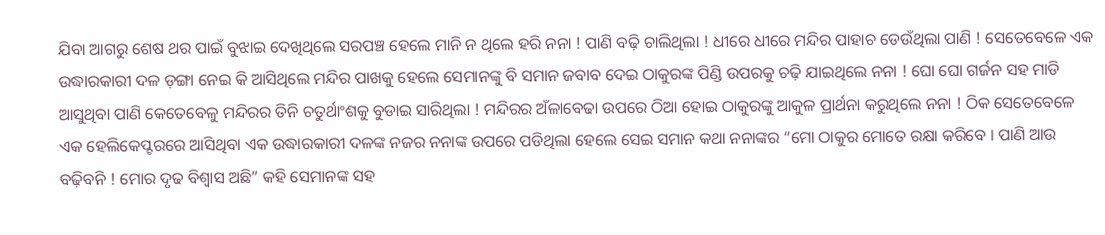ଯିବା ଆଗରୁ ଶେଷ ଥର ପାଇଁ ବୁଝାଇ ଦେଖିଥିଲେ ସରପଞ୍ଚ ହେଲେ ମାନି ନ ଥିଲେ ହରି ନନା ! ପାଣି ବଢ଼ି ଚାଲିଥିଲା ! ଧୀରେ ଧୀରେ ମନ୍ଦିର ପାହାଚ ଡେଉଁଥିଲା ପାଣି ! ସେତେବେଳେ ଏକ ଉଦ୍ଧାରକାରୀ ଦଳ ଡ଼ଙ୍ଗା ନେଇ କି ଆସିଥିଲେ ମନ୍ଦିର ପାଖକୁ ହେଲେ ସେମାନଙ୍କୁ ବି ସମାନ ଜବାବ ଦେଇ ଠାକୁରଙ୍କ ପିଣ୍ଡି ଉପରକୁ ଚଢ଼ି ଯାଇଥିଲେ ନନା ! ଘୋ ଘୋ ଗର୍ଜନ ସହ ମାଡି ଆସୁଥିବା ପାଣି କେତେବେଳୁ ମନ୍ଦିରର ତିନି ଚତୁର୍ଥାଂଶକୁ ବୁଡାଇ ସାରିଥିଲା ! ମନ୍ଦିରର ଅଁଳାବେଢା ଉପରେ ଠିଆ ହୋଇ ଠାକୁରଙ୍କୁ ଆକୁଳ ପ୍ରାର୍ଥନା କରୁଥିଲେ ନନା ! ଠିକ ସେତେବେଳେ ଏକ ହେଲିକେପ୍ଟରରେ ଆସିଥିବା ଏକ ଉଦ୍ଧାରକାରୀ ଦଳଙ୍କ ନଜର ନନାଙ୍କ ଉପରେ ପଡିଥିଲା ହେଲେ ସେଇ ସମାନ କଥା ନନାଙ୍କର “ମୋ ଠାକୁର ମୋତେ ରକ୍ଷା କରିବେ । ପାଣି ଆଉ ବଢ଼ିବନି ! ମୋର ଦୃଢ ବିଶ୍ୱାସ ଅଛି” କହି ସେମାନଙ୍କ ସହ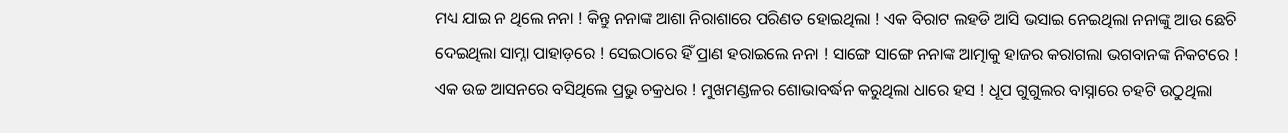ମଧ୍ୟ ଯାଇ ନ ଥିଲେ ନନା ! କିନ୍ତୁ ନନାଙ୍କ ଆଶା ନିରାଶାରେ ପରିଣତ ହୋଇଥିଲା ! ଏକ ବିରାଟ ଲହଡି ଆସି ଭସାଇ ନେଇଥିଲା ନନାଙ୍କୁ ଆଉ ଛେଚି ଦେଇଥିଲା ସାମ୍ନା ପାହାଡ଼ରେ ! ସେଇଠାରେ ହିଁ ପ୍ରାଣ ହରାଇଲେ ନନା ! ସାଙ୍ଗେ ସାଙ୍ଗେ ନନାଙ୍କ ଆତ୍ମାକୁ ହାଜର କରାଗଲା ଭଗବାନଙ୍କ ନିକଟରେ ! ଏକ ଉଚ୍ଚ ଆସନରେ ବସିଥିଲେ ପ୍ରଭୁ ଚକ୍ରଧର ! ମୁଖମଣ୍ଡଳର ଶୋଭାବର୍ଦ୍ଧନ କରୁଥିଲା ଧାରେ ହସ ! ଧୂପ ଗୁଗୁଲର ବାସ୍ନାରେ ଚହଟି ଉଠୁଥିଲା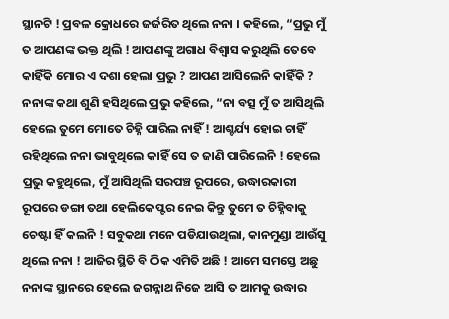ସ୍ଥାନଟି ! ପ୍ରବଳ କ୍ରୋଧରେ ଜର୍ଜରିତ ଥିଲେ ନନା । କହିଲେ, “ପ୍ରଭୁ ମୁଁ ତ ଆପଣଙ୍କ ଭକ୍ତ ଥିଲି ! ଆପଣଙ୍କୁ ଅଗାଧ ବିଶ୍ୱାସ କରୁଥିଲି ତେବେ କାହିଁକି ମୋର ଏ ଦଶା ହେଲା ପ୍ରଭୁ ? ଆପଣ ଆସିଲେନି କାହିଁକି ? ନନାଙ୍କ କଥା ଶୁଣି ହସିଥିଲେ ପ୍ରଭୁ କହିଲେ, “ନା ବତ୍ସ ମୁଁ ତ ଆସିଥିଲି ହେଲେ ତୁମେ ମୋତେ ଚିହ୍ନି ପାରିଲ ନାହିଁ ! ଆଶ୍ଚର୍ଯ୍ୟ ହୋଇ ଚାହିଁ ରହିଥିଲେ ନନା ଭାବୁଥିଲେ କାହିଁ ସେ ତ ଜାଣି ପାରିଲେନି ! ହେଲେ ପ୍ରଭୁ କହୁଥିଲେ, ମୁଁ ଆସିଥିଲି ସରପଞ୍ଚ ରୂପରେ, ଉଦ୍ଧାରକାରୀ ରୂପରେ ଡଙ୍ଗା ତଥା ହେଲିକେପ୍ଟର ନେଇ କିନ୍ତୁ ତୁମେ ତ ଚିହ୍ନିବାକୁ ଚେଷ୍ଟା ହିଁ କଲନି ! ସବୁକଥା ମନେ ପଡିଯାଉଥିଲା, କାନମୁଣ୍ଡା ଆଉଁସୁ ଥିଲେ ନନା ! ଆଜିର ସ୍ଥିତି ବି ଠିକ ଏମିତି ଅଛି ! ଆମେ ସମସ୍ତେ ଅଛୁ ନନାଙ୍କ ସ୍ଥାନରେ ହେଲେ ଜଗନ୍ନାଥ ନିଜେ ଆସି ତ ଆମକୁ ଉଦ୍ଧାର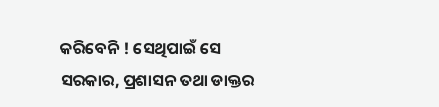କରିବେନି ! ସେଥିପାଇଁ ସେ ସରକାର, ପ୍ରଶାସନ ତଥା ଡାକ୍ତର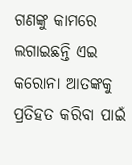ଗଣଙ୍କୁ କାମରେ ଲଗାଇଛନ୍ତି ଏଇ କରୋନା ଆତଙ୍କକୁ ପ୍ରତିହତ କରିବା ପାଇଁ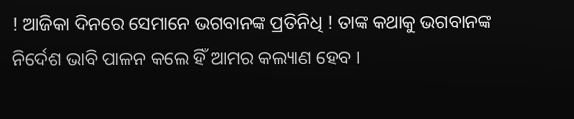! ଆଜିକା ଦିନରେ ସେମାନେ ଭଗବାନଙ୍କ ପ୍ରତିନିଧି ! ତାଙ୍କ କଥାକୁ ଭଗବାନଙ୍କ ନିର୍ଦେଶ ଭାବି ପାଳନ କଲେ ହିଁ ଆମର କଲ୍ୟାଣ ହେବ ।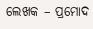ଲେଖକ – ପ୍ରମୋଦ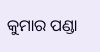କୁମାର ପଣ୍ଡା